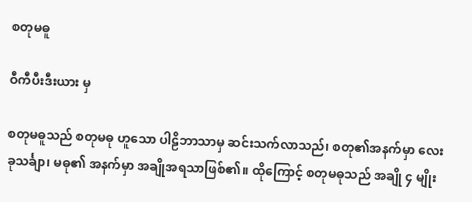စတုမဓူ

ဝီကီပီးဒီးယား မှ

စတုမဓူသည် စတုမဓု ဟူသော ပါဠိဘာသာမှ ဆင်းသက်လာသည်၊ စတု၏အနက်မှာ လေးခုသင်္ချာ၊ မဓု၏ အနက်မှာ အချိုအရသာဖြစ်၏။ ထိုကြောင့် စတုမဓုသည် အချို ၄ မျိုး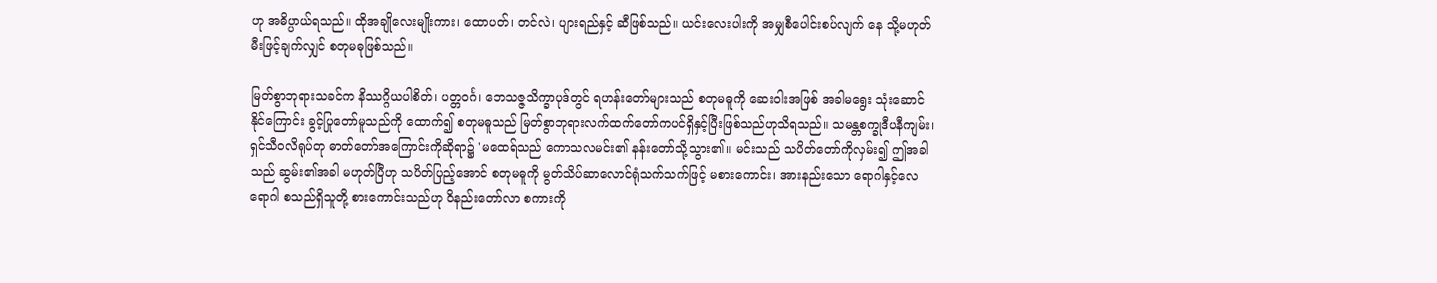ဟု အဓိပ္ပာယ်ရသည်။ ထိုအချိုလေးမျိုးကား၊ ထောပတ်၊ တင်လဲ၊ ပျားရည်နှင့် ဆီဖြစ်သည်။ ယင်းလေးပါးကို အမျှစီပေါင်းစပ်လျက် နေ သို့မဟုတ် မီးဖြင့်ချက်လျှင် စတုမဓုဖြစ်သည်။

မြတ်စွာဘုရားသခင်က နိဿဂ္ဂိယပါစိတ်၊ ပတ္တဝင်္ဂ၊ ဘေသဇ္ဇသိက္ခာပုဒ်တွင် ရဟန်းတော်များသည် စတုမဓူကို ဆေးဝါးအဖြစ် အခါမရွေး သုံးဆောင်နိုင်ကြောင်း ခွင့်ပြုတော်မူသည်ကို ထောက်၍ စတုမဓူသည် မြတ်စွာဘုရားလက်ထက်တော်ကပင်ရှိနှင့်ပြီးဖြစ်သည်ဟုသိရသည်။ သမန္တစက္ခုဒီပနီကျမ်း၊ ရှင်သီဝလိရုပ်တု ဓာတ်တော်အကြောင်းကိုဆိုရာ၌ 'မထေရ်သည် ကောသလမင်း၏ နန်းတော်သို့သွား၏။ မင်းသည် သပိတ်တော်ကိုလှမ်း၍ ဤအခါသည် ဆွမ်း၏အခါ မဟုတ်ပြီဟု သပိတ်ပြည့်အောင် စတုမဓူကို မွတ်သိပ်ဆာလောင်ရုံသက်သက်ဖြင့် မစားကောင်း၊ အားနည်းသော ရောဂါနှင့်လေရောဂါ စသည်ရှိသူတို့ စားကောင်းသည်ဟု ဝိနည်းတော်လာ စကားကို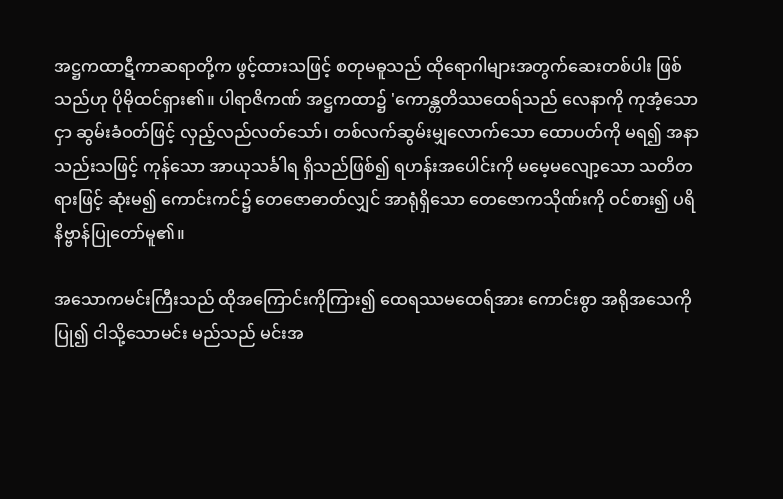အဋ္ဌကထာဋီကာဆရာတို့က ဖွင့်ထားသဖြင့် စတုမဓူသည် ထိုရောဂါများအတွက်ဆေးတစ်ပါး ဖြစ်သည်ဟု ပိုမိုထင်ရှား၏။ ပါရာဇိကဏ် အဋ္ဌကထာ၌ 'ကောန္တတိဿထေရ်သည် လေနာကို ကုအံ့သောငှာ ဆွမ်းခံဝတ်ဖြင့် လှည့်လည်လတ်သော်၊ တစ်လက်ဆွမ်းမျှလောက်သော ထောပတ်ကို မရ၍ အနာသည်းသဖြင့် ကုန်သော အာယုသင်္ခါရ ရှိသည်ဖြစ်၍ ရဟန်းအပေါင်းကို မမေ့မလျော့သော သတိတရားဖြင့် ဆုံးမ၍ ကောင်းကင်၌ တေဇောဓာတ်လျှင် အာရုံရှိသော တေဇောကသိုဏ်းကို ဝင်စား၍ ပရိနိဗ္ဗာန်ပြုတော်မူ၏။

အသောကမင်းကြီးသည် ထိုအကြောင်းကိုကြား၍ ထေရဿမထေရ်အား ကောင်းစွာ အရိုအသေကိုပြု၍ ငါသို့သောမင်း မည်သည် မင်းအ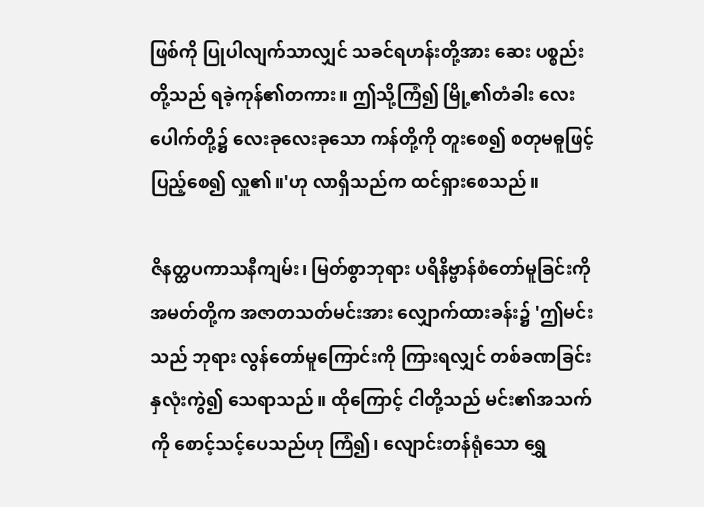ဖြစ်ကို ပြုပါလျက်သာလျှင် သခင်ရဟန်းတို့အား ဆေး ပစ္စည်းတို့သည် ရခဲ့ကုန်၏တကား။ ဤသို့ကြံ၍ မြို့၏တံခါး လေးပေါက်တို့၌ လေးခုလေးခုသော ကန်တို့ကို တူးစေ၍ စတုမဓူဖြင့် ပြည့်စေ၍ လှူ၏။'ဟု လာရှိသည်က ထင်ရှားစေသည်။

ဇိနတ္ထပကာသနီကျမ်း၊ မြတ်စွာဘုရား ပရိနိဗ္ဗာန်စံတော်မူခြင်းကို အမတ်တို့က အဇာတသတ်မင်းအား လျှောက်ထားခန်း၌ 'ဤမင်းသည် ဘုရား လွန်တော်မူကြောင်းကို ကြားရလျှင် တစ်ခဏခြင်း နှလုံးကွဲ၍ သေရာသည်။ ထိုကြောင့် ငါတို့သည် မင်း၏အသက်ကို စောင့်သင့်ပေသည်ဟု ကြံ၍၊ လျောင်းတန်ရုံသော ရွှေ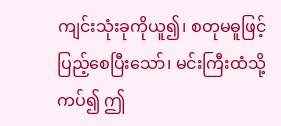ကျင်းသုံးခုကိုယူ၍၊ စတုမဓူဖြင့် ပြည့်စေပြီးသော်၊ မင်းကြီးထံသို့ ကပ်၍ ဤ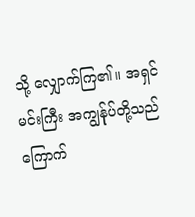သို့ လျှောက်ကြ၏။ အရှင်မင်းကြီး အကျွန်ုပ်တို့သည် ကြောက်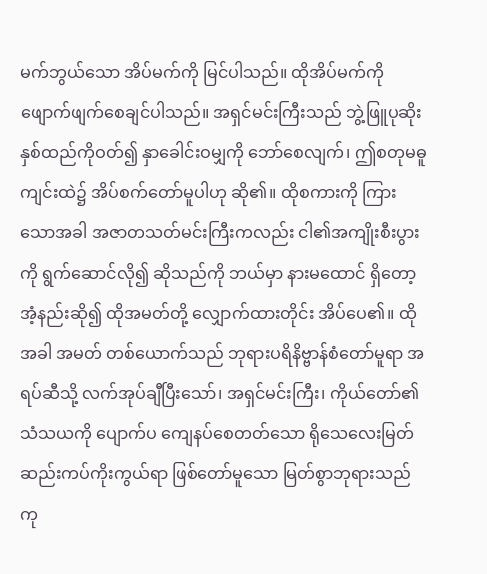မက်ဘွယ်သော အိပ်မက်ကို မြင်ပါသည်။ ထိုအိပ်မက်ကို ဖျောက်ဖျက်စေချင်ပါသည်။ အရှင်မင်းကြီးသည် ဘွဲ့ဖြူပုဆိုးနှစ်ထည်ကိုဝတ်၍ နှာခေါင်းဝမျှကို ဘော်စေလျက်၊ ဤစတုမဓူ ကျင်းထဲ၌ အိပ်စက်တော်မူပါဟု ဆို၏။ ထိုစကားကို ကြားသောအခါ အဇာတသတ်မင်းကြီးကလည်း ငါ၏အကျိုးစီးပွားကို ရွက်ဆောင်လို၍ ဆိုသည်ကို ဘယ်မှာ နားမထောင် ရှိတော့အံ့နည်းဆို၍ ထိုအမတ်တို့ လျှောက်ထားတိုင်း အိပ်ပေ၏။ ထိုအခါ အမတ် တစ်ယောက်သည် ဘုရားပရိနိဗ္ဗာန်စံတော်မူရာ အရပ်ဆီသို့ လက်အုပ်ချီပြီးသော်၊ အရှင်မင်းကြီး၊ ကိုယ်တော်၏ သံသယကို ပျောက်ပ ကျေနပ်စေတတ်သော ရိုသေလေးမြတ် ဆည်းကပ်ကိုးကွယ်ရာ ဖြစ်တော်မူသော မြတ်စွာဘုရားသည် ကု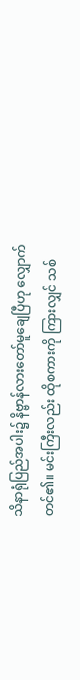သိနာရုံပြည်အပါး၌ နိဗ္ဗာန်လားတော်မူချေပြီဟု လျှောက်တင်၏။ မင်းကြီးလည်း ထိုစကားကို ကြားလျှင် သစ်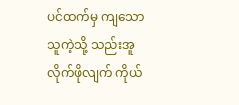ပင်ထက်မှ ကျသောသူကဲ့သို့ သည်းအူလိုက်ဖိုလျက် ကိုယ်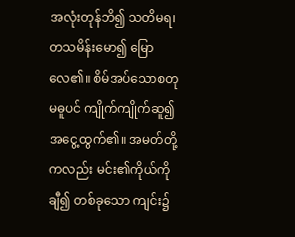အလုံးတုန်ဘိ၍ သတိမရ၊ တသမိန်းမော၍ မြောလေ၏။ စိမ်အပ်သောစတုမဓူပင် ကျိုက်ကျိုက်ဆူ၍ အငွေ့ထွက်၏။ အမတ်တို့ကလည်း မင်း၏ကိုယ်ကို ချီ၍ တစ်ခုသော ကျင်း၌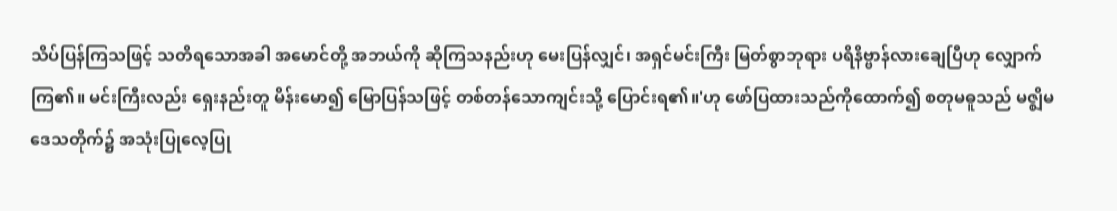သိပ်ပြန်ကြသဖြင့် သတိရသောအခါ အမောင်တို့ အဘယ်ကို ဆိုကြသနည်းဟု မေးပြန်လျှင်၊ အရှင်မင်းကြီး မြတ်စွာဘုရား ပရိနိဗ္ဗာန်လားချေပြီဟု လျှောက်ကြ၏။ မင်းကြီးလည်း ရှေးနည်းတူ မိန်းမော၍ မြောပြန်သဖြင့် တစ်တန်သောကျင်းသို့ ပြောင်းရ၏။'ဟု ဖော်ပြထားသည်ကိုထောက်၍ စတုမဓူသည် မဇ္ဈိမဒေသတိုက်၌ အသုံးပြုလေ့ပြု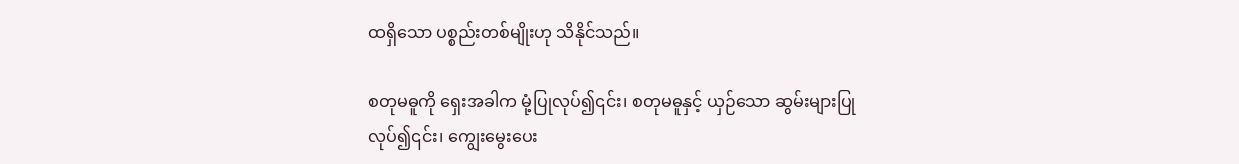ထရှိသော ပစ္စည်းတစ်မျိုးဟု သိနိုင်သည်။

စတုမဓူကို ရှေးအခါက မုံ့ပြုလုပ်၍၎င်း၊ စတုမဓူနှင့် ယှဉ်သော ဆွမ်းများပြုလုပ်၍၎င်း၊ ကျွေးမွေးပေး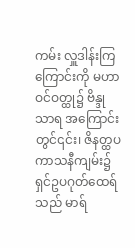ကမ်း လှူဒါန်းကြကြောင်းကို မဟာဝင်ဝတ္ထု၌ ဗိန္ဒုသာရ အကြောင်းတွင်၎င်း၊ ဇိနတ္ထပကာသနီကျမ်း၌ ရှင်ဥပဂုတ်ထေရ်သည် မာရ်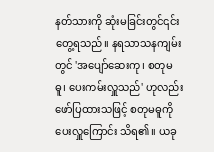နတ်သားကို ဆုံးမခြင်းတွင်၎င်း တွေ့ရသည်။ နရသာသနကျမ်းတွင် 'အပျော်ဆေးကု၊ စတုမဓူ၊ ပေးကမ်းလှူသည်' ဟုလည်း ဖော်ပြထားသဖြင့် စတုမဓူကို ပေးလှူကြောင်း သိရ၏။ ယခု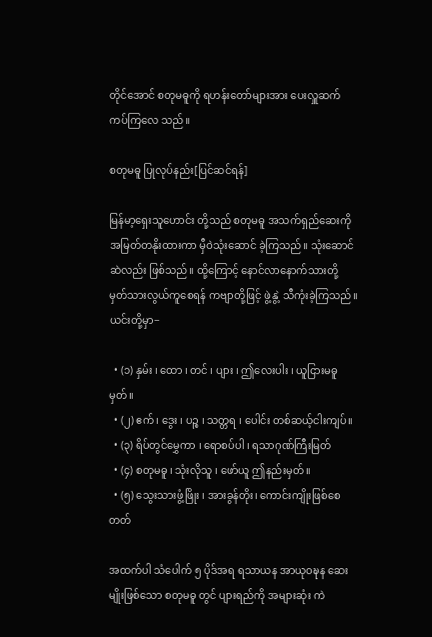တိုင်အောင် စတုမဓူကို ရဟန်းတော်များအား ပေးလှူဆက်ကပ်ကြလေ သည်။

စတုမဓူ ပြုလုပ်နည်း[ပြင်ဆင်ရန်]

မြန်မာ့ရှေးသူဟောင်း တို့သည် စတုမဓူ အသက်ရှည်ဆေးကို အမြတ်တနိုးထားကာ မှီဝဲသုံးဆောင် ခဲ့ကြသည်။ သုံးဆောင်ဆဲလည်း ဖြစ်သည်။ ထို့ကြောင့် နောင်လာနောက်သားတို့ မှတ်သားလွယ်ကူစေရန် ကဗျာတို့ဖြင့် ဖွဲ့နွဲ့ သီကုံးခဲ့ကြသည်။ ယင်းတို့မှာ−

  • (၁) နှမ်း ၊ ထော ၊ တင် ၊ ပျား ၊ ဤလေးပါး ၊ ယူငြားမဓူမှတ်။
  • (၂) ဧက် ၊ ဒွေး ၊ ပဉ္စ ၊ သတ္တရ ၊ ပေါင်း တစ်ဆယ့်ငါးကျပ်။
  • (၃) ရိပ်တွင်မွှေကာ ၊ ရောစပ်ပါ ၊ ရသာဂုဏ်ကြီးမြတ်
  • (၄) စတုမဓူ ၊ သုံးလိုသူ ၊ ဖော်ယူ ဤနည်းမှတ်။
  • (၅) သွေးသားဖွံ့ဖြိုး ၊ အားခွန်တိုး၊ ကောင်းကျိုးဖြစ်စေတတ်

အထက်ပါ သံပေါက် ၅ ပိုဒ်အရ ရသာယန အာယုဝဍ္ဎန ဆေးမျိုးဖြစ်သော စတုမဓူ တွင် ပျားရည်ကို အများဆုံး ကဲ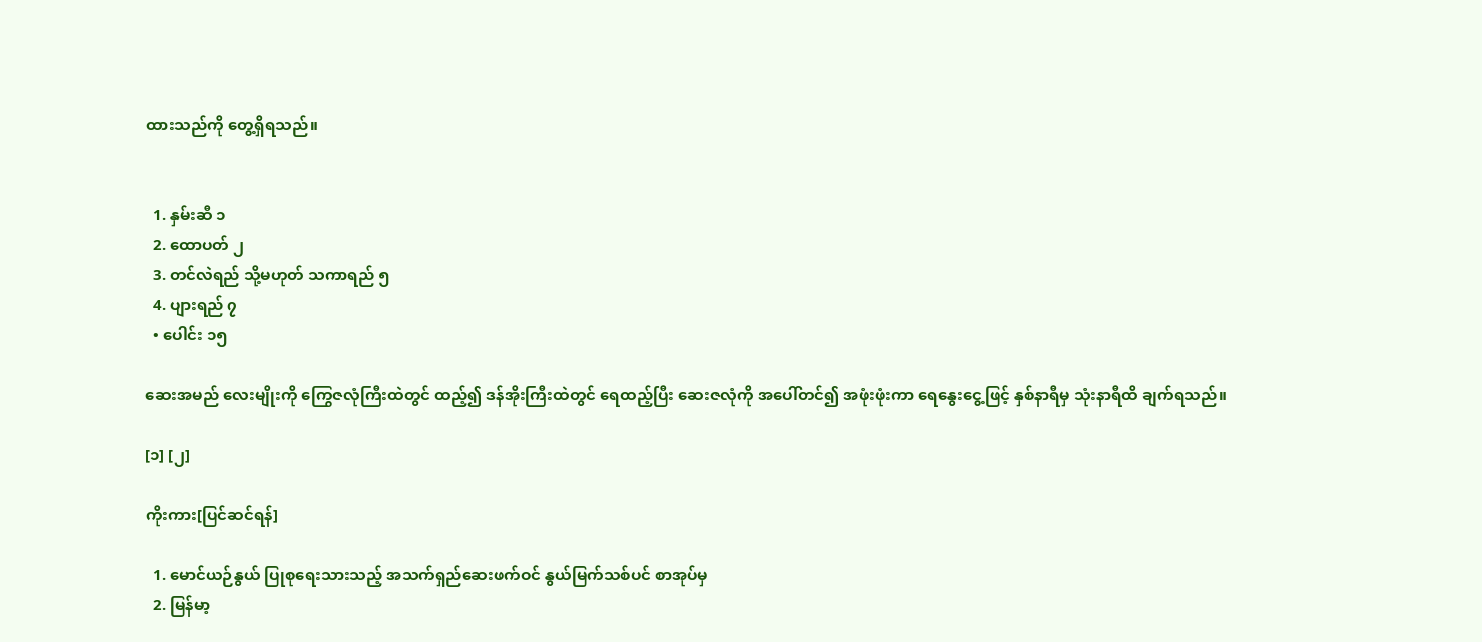ထားသည်ကို တွေ့ရှိရသည်။


  1. နှမ်းဆီ ၁
  2. ထောပတ် ၂
  3. တင်လဲရည် သို့မဟုတ် သကာရည် ၅
  4. ပျားရည် ၇
  • ပေါင်း ၁၅

ဆေးအမည် လေးမျိုးကို ကြွေဇလုံကြီးထဲတွင် ထည့်၍ ဒန်အိုးကြီးထဲတွင် ရေထည့်ပြီး ဆေးဇလုံကို အပေါ်တင်၍ အဖုံးဖုံးကာ ရေနွေးငွေ့ဖြင့် နှစ်နာရီမှ သုံးနာရီထိ ချက်ရသည်။

[၁] [၂]

ကိုးကား[ပြင်ဆင်ရန်]

  1. မောင်ယဉ်နွယ် ပြုစုရေးသားသည့် အသက်ရှည်ဆေးဖက်ဝင် နွယ်မြက်သစ်ပင် စာအုပ်မှ
  2. မြန်မာ့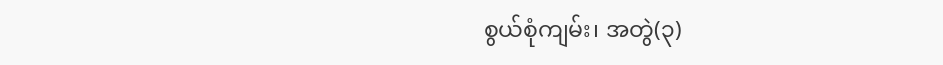စွယ်စုံကျမ်း၊ အတွဲ(၃)